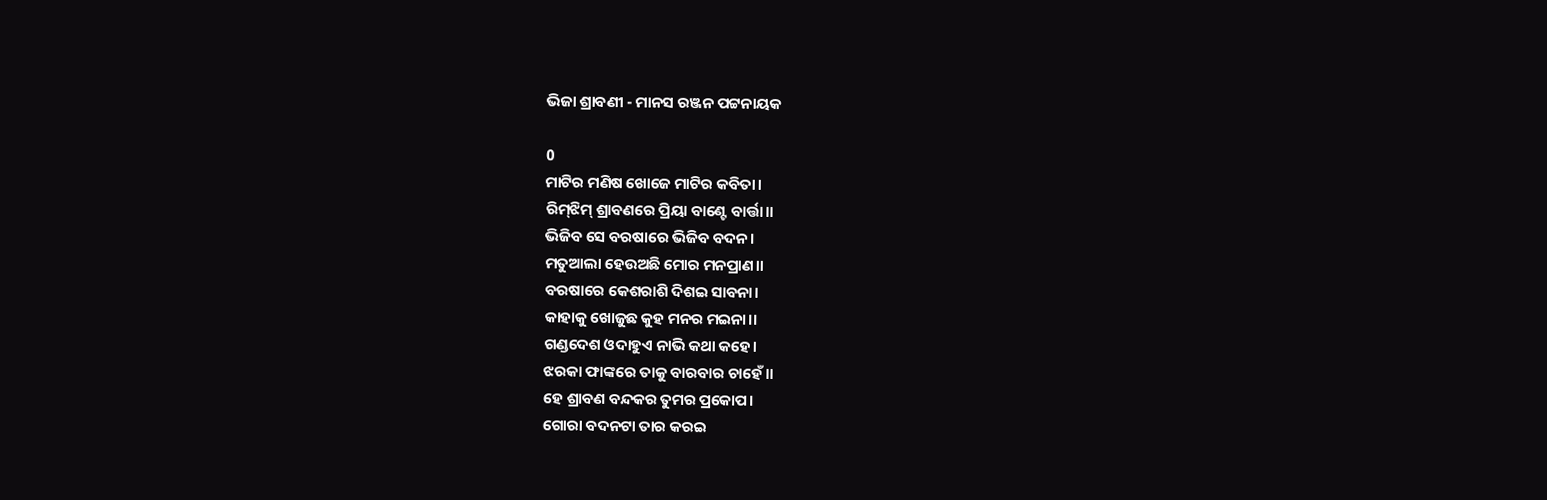ଭିଜା ଶ୍ରାବଣୀ - ମାନସ ରଞ୍ଜନ ପଟ୍ଟନାୟକ

0
ମାଟିର ମଣିଷ ଖୋଜେ ମାଟିର କବିତା।
ରିମ୍‌ଝିମ୍‌ ଶ୍ରାବଣରେ ପ୍ରିୟା ବାଣ୍ଟେ ବାର୍ତ୍ତା।।
ଭିଜିବ ସେ ବରଷାରେ ଭିଜିବ ବଦନ।
ମତୁଆଲା ହେଉଅଛି ମୋର ମନପ୍ରାଣ।।
ବରଷାରେ କେଶରାଶି ଦିଶଇ ସାବନା।
କାହାକୁ ଖୋଜୁଛ କୁହ ମନର ମଇନା।।
ଗଣ୍ଡଦେଶ ଓଦାହୁଏ ନାଭି କଥା କହେ।
ଝରକା ଫାଙ୍କରେ ତାକୁ ବାରବାର ଚାହେଁ।।
ହେ ଶ୍ରାବଣ ବନ୍ଦକର ତୁମର ପ୍ରକୋପ।
ଗୋରା ବଦନଟା ତାର କରଇ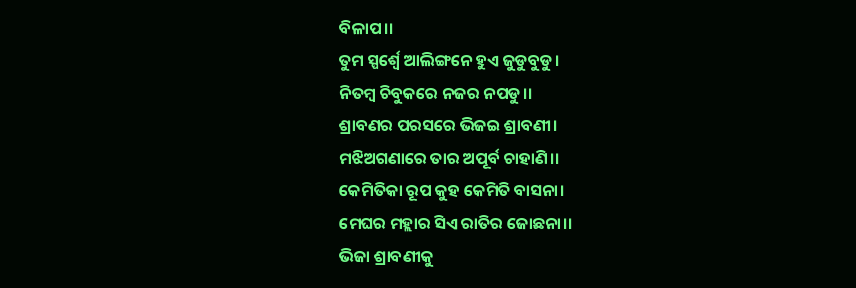ବିଳାପ।।
ତୁମ ସ୍ପର୍ଶ୍ବେ ଆଲିଙ୍ଗନେ ହୁଏ ଜୁଡୁବୁଡୁ।
ନିତମ୍ବ ଚିବୁକରେ ନଜର ନପଡୁ।।
ଶ୍ରାବଣର ପରସରେ ଭିଜଇ ଶ୍ରାବଣୀ।
ମଝିଅଗଣାରେ ତାର ଅପୂର୍ବ ଚାହାଣି।।
କେମିତିକା ରୂପ କୁହ କେମିତି ବାସନା।
ମେଘର ମହ୍ଲାର ସିଏ ରାତିର ଜୋଛନା।।
ଭିଜା ଶ୍ରାବଣୀକୁ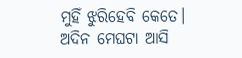ମୁହିଁ ଝୁରିହେବି କେତେ।
ଅଦିନ ମେଘଟା ଆସି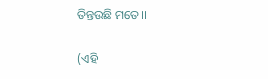ତିନ୍ତଉଛି ମତେ।।

(ଏହି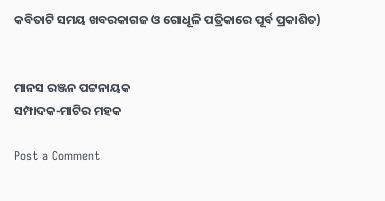କବିତାଟି ସମୟ ଖବରକାଗଜ ଓ ଗୋଧୂଳି ପତ୍ରିକାରେ ପୂର୍ବ ପ୍ରକାଶିତ)


ମାନସ ରଞ୍ଜନ ପଟ୍ଟନାୟକ
ସମ୍ପାଦକ-ମାଟିର ମହକ

Post a Comment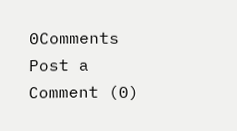0Comments
Post a Comment (0)